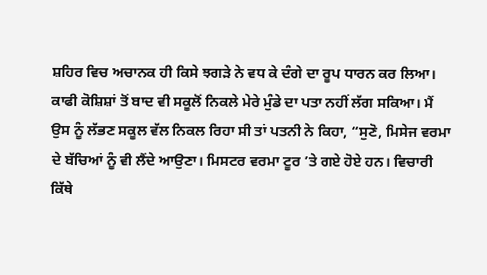ਸ਼ਹਿਰ ਵਿਚ ਅਚਾਨਕ ਹੀ ਕਿਸੇ ਝਗੜੇ ਨੇ ਵਧ ਕੇ ਦੰਗੇ ਦਾ ਰੂਪ ਧਾਰਨ ਕਰ ਲਿਆ। ਕਾਫੀ ਕੋਸ਼ਿਸ਼ਾਂ ਤੋਂ ਬਾਦ ਵੀ ਸਕੂਲੋਂ ਨਿਕਲੇ ਮੇਰੇ ਮੁੰਡੇ ਦਾ ਪਤਾ ਨਹੀਂ ਲੱਗ ਸਕਿਆ। ਮੈਂ ਉਸ ਨੂੰ ਲੱਭਣ ਸਕੂਲ ਵੱਲ ਨਿਕਲ ਰਿਹਾ ਸੀ ਤਾਂ ਪਤਨੀ ਨੇ ਕਿਹਾ, “ਸੁਣੋ, ਮਿਸੇਜ ਵਰਮਾ ਦੇ ਬੱਚਿਆਂ ਨੂੰ ਵੀ ਲੈਂਦੇ ਆਉਣਾ। ਮਿਸਟਰ ਵਰਮਾ ਟੂਰ ’ਤੇ ਗਏ ਹੋਏ ਹਨ। ਵਿਚਾਰੀ ਕਿੱਥੇ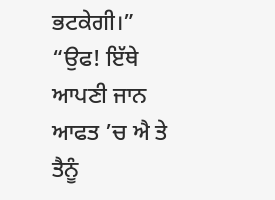ਭਟਕੇਗੀ।”
“ਉਫ! ਇੱਥੇ ਆਪਣੀ ਜਾਨ ਆਫਤ ’ਚ ਐ ਤੇ ਤੈਨੂੰ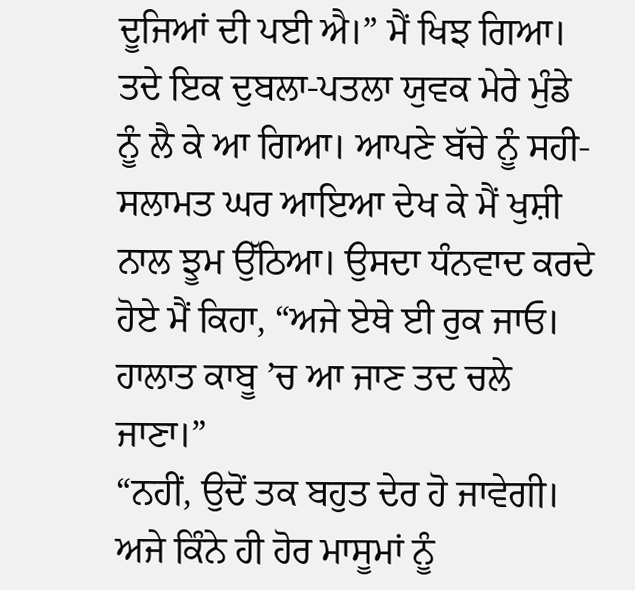ਦੂਜਿਆਂ ਦੀ ਪਈ ਐ।” ਮੈਂ ਖਿਝ ਗਿਆ।
ਤਦੇ ਇਕ ਦੁਬਲਾ-ਪਤਲਾ ਯੁਵਕ ਮੇਰੇ ਮੁੰਡੇ ਨੂੰ ਲੈ ਕੇ ਆ ਗਿਆ। ਆਪਣੇ ਬੱਚੇ ਨੂੰ ਸਹੀ-ਸਲਾਮਤ ਘਰ ਆਇਆ ਦੇਖ ਕੇ ਮੈਂ ਖੁਸ਼ੀ ਨਾਲ ਝੂਮ ਉੱਠਿਆ। ਉਸਦਾ ਧੰਨਵਾਦ ਕਰਦੇ ਹੋਏ ਮੈਂ ਕਿਹਾ, “ਅਜੇ ਏਥੇ ਈ ਰੁਕ ਜਾਓ। ਹਾਲਾਤ ਕਾਬੂ ’ਚ ਆ ਜਾਣ ਤਦ ਚਲੇ ਜਾਣਾ।”
“ਨਹੀਂ, ਉਦੋਂ ਤਕ ਬਹੁਤ ਦੇਰ ਹੋ ਜਾਵੇਗੀ। ਅਜੇ ਕਿੰਨੇ ਹੀ ਹੋਰ ਮਾਸੂਮਾਂ ਨੂੰ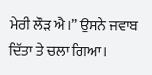ਮੇਰੀ ਲੌੜ ਐ।” ਉਸਨੇ ਜਵਾਬ ਦਿੱਤਾ ਤੇ ਚਲਾ ਗਿਆ।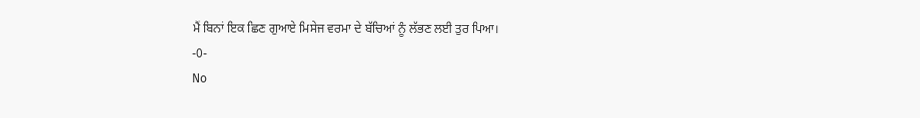ਮੈਂ ਬਿਨਾਂ ਇਕ ਛਿਣ ਗੁਆਏ ਮਿਸੇਜ ਵਰਮਾ ਦੇ ਬੱਚਿਆਂ ਨੂੰ ਲੱਭਣ ਲਈ ਤੁਰ ਪਿਆ।
-0-
No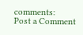comments:
Post a Comment